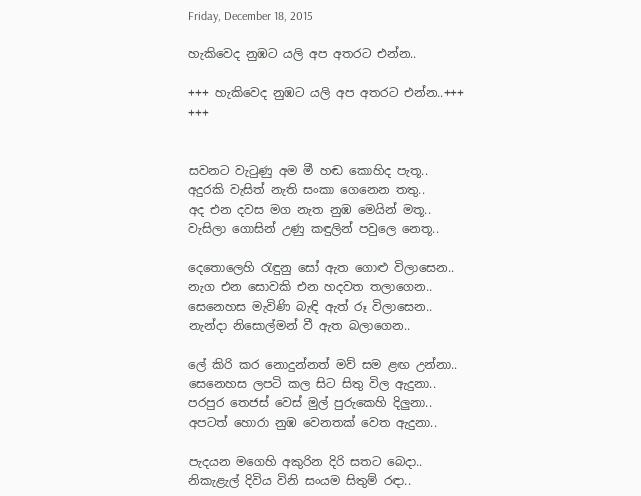Friday, December 18, 2015

හැකිවෙද නුඹට යලි අප අතරට එන්න..

+++ හැකිවෙද නුඹට යලි අප අතරට එන්න..+++
+++


සවනට වැටුණු අම මී හඬ කොහිද පැතූ..
අදුරකි වැසිත් නැති සංකා ගෙනෙන තතු..
අද එන දවස මග නැත නුඹ මෙයින් මතූ..
වැසිලා ගොසින් උණු කඳුලින් පවුලෙ නෙතූ..

දෙතොලෙහි රැඳුනු සෝ ඇත ගොළු විලාසෙන..
නැග එන සොවකි එන හදවත තලාගෙන..
සෙනෙහස මැවිණි බැඳි ඇත් රූ විලාසෙන..
නැන්දා නිසොල්මන් වී ඇත බලාගෙන..

ලේ කිරි කර නොදුන්නත් මව් සම ළඟ උන්නා..
සෙනෙහස ලපටි කල සිට සිතු විල ඇදුනා..
පරපුර තෙජස් වෙස් මුල් පුරුකෙහි දිලුනා..
අපටත් හොරා නුඹ වෙනතක් වෙත ඇදුනා..

පැදයන මගෙහි අකුරින දිරි සතට බෙදා..
නිකැළැල් දිවිය විනි සංයම සිතුම් රඳා..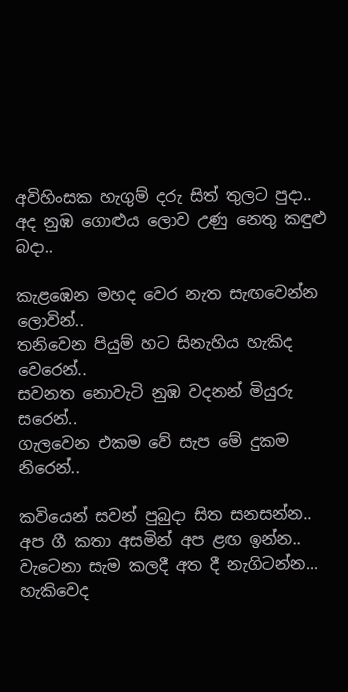අවිහිංසක හැගුම් දරු සිත් තුලට පුදා..
අද නුඹ ගොළුය ලොව උණු නෙතු කඳුළු බදා..

කැළඹෙන මහද වෙර නැත සැඟවෙන්න ලොවින්..
තනිවෙන පියුම් හට සිනැහිය හැකිද වෙරෙන්..
සවනත නොවැටි නුඹ වදනන් මියුරු සරෙන්..
ගැලවෙන එකම වේ සැප මේ දුකම නිරෙන්..

කවියෙන් සවන් පුබුදා සිත සනසන්න..
අප ගී කතා අසමින් අප ළඟ ඉන්න..
වැටෙනා සැම කලදී අත දී නැගිටන්න...
හැකිවෙද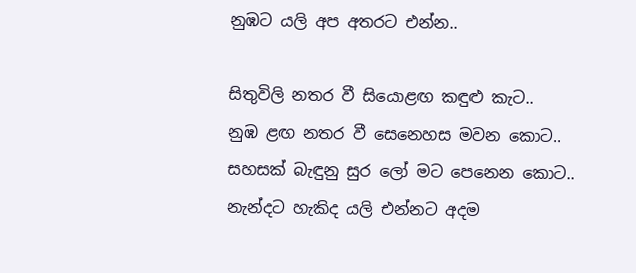නුඹට යලි අප අතරට එන්න..

සිතුවිලි නතර වී සියොළඟ කඳුළු කැට..
නුඹ ළඟ නතර වී සෙනෙහස මවන කොට..
සහසක් බැඳුනු සුර ලෝ මට පෙනෙන කොට..
නැන්දට හැකිද යලි එන්නට අදම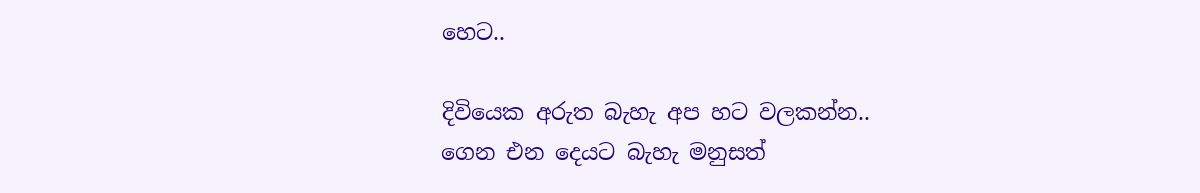හෙට..

දිවියෙක අරුත බැහැ අප හට වලකන්න..
ගෙන එන දෙයට බැහැ මනුසත්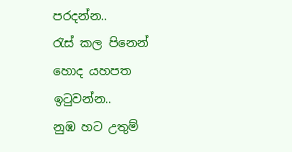පරදන්න..
රැස් කල පිනෙන් හොද යහපත ඉටුවන්න..
නුඹ හට උතුම්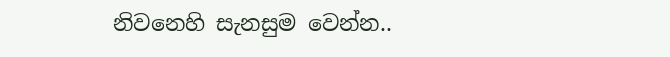නිවනෙහි සැනසුම වෙන්න..